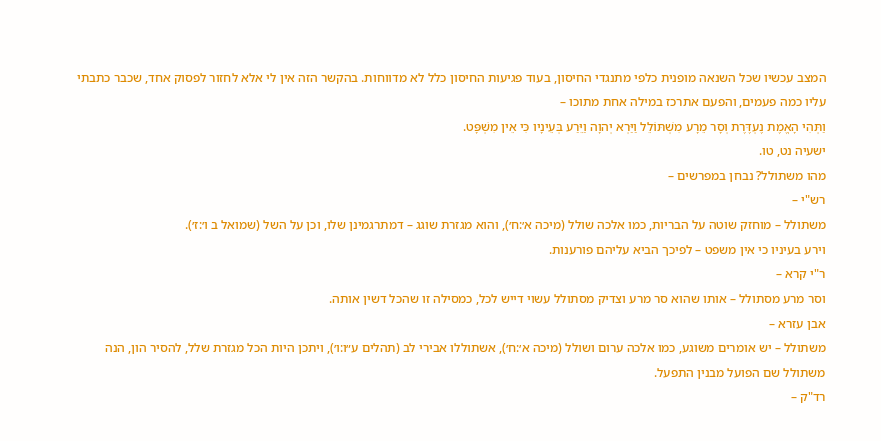המצב עכשיו שכל השנאה מופנית כלפי מתנגדי החיסון, בעוד פגיעות החיסון כלל לא מדווחות. בהקשר הזה אין לי אלא לחזור לפסוק אחד, שכבר כתבתי עליו כמה פעמים, והפעם אתרכז במילה אחת מתוכו –
וַתְּהִי הָאֱמֶת נֶעְדֶּרֶת וְסָר מֵרָע מִשְׁתּוֹלֵל וַיַּרְא יְהוָה וַיֵּרַע בְּעֵינָיו כִּי אֵין מִשְׁפָּט.
ישעיה נט, טו.
מהו משתולל? נבחן במפרשים –
רש"י –
משתולל – מוחזק שוטה על הבריות, כמו אלכה שולל (מיכה א׳:ח׳), והוא מגזרת שוגג – דמתרגמינן שלו, וכן על השל (שמואל ב ו׳:ז׳).
וירע בעיניו כי אין משפט – לפיכך הביא עליהם פורענות.
ר"י קרא –
וסר מרע מסתולל – אותו שהוא סר מרע וצדיק מסתולל עשוי דייש לכל, כמסילה זו שהכל דשין אותה.
אבן עזרא –
משתולל – יש אומרים משוגע, כמו אלכה ערום ושולל (מיכה א׳:ח׳), אשתוללו אבירי לב (תהלים ע״ו:ו׳), ויתכן היות הכל מגזרת שלל, להסיר הון, הנה משתולל שם הפועל מבנין התפעל.
רד"ק –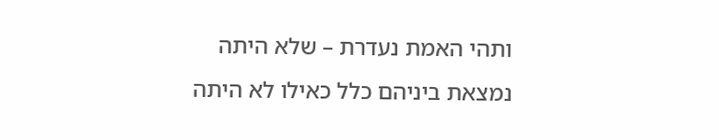ותהי האמת נעדרת – שלא היתה נמצאת ביניהם כלל כאילו לא היתה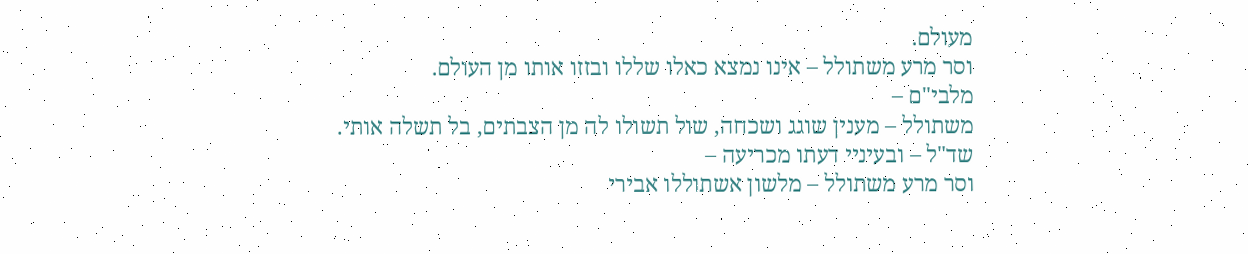מעולם.
וסר מרע משתולל – אינו נמצא כאלו שללו ובזזו אותו מן העולם.
מלבי"ם –
משתולל – מענין שוגג ושכחה, שול תשולו לה מן הצבתים, בל תשלה אותי.
שד"ל – ובעיניי דעתו מכריעה –
וסר מרע משתולל – מלשון אשתוללו אבירי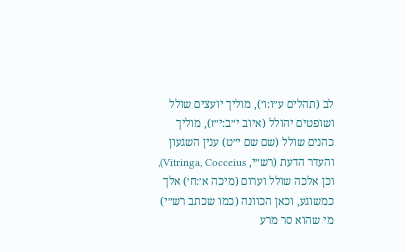לב (תהלים ע״ו:ו׳), מוליך יועצים שולל ושופטים יהולל (איוב י״ב:י״ז), מוליך כהנים שולל (שם שם י״ט) ענין השגעון והעדר הדעת (רש״י, Vitringa, Cocceius), וכן אלכה שולל וערום (מיכה א׳:ח׳) אלך כמשוגע, וכאן הכוונה (כמו שכתב רש״י) מי שהוא סר מרע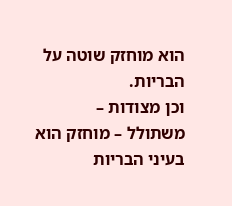הוא מוחזק שוטה על הבריות.
וכן מצודות –
משתולל – מוחזק הוא בעיני הבריות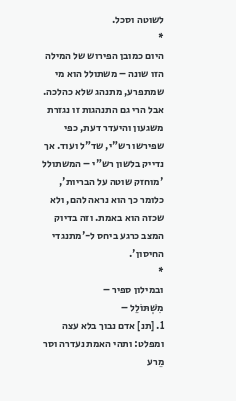לשוטה וסכל.
*
היום כמובן הפירוש של המילה הזו שונה – משתולל הוא מי שמתפרע, מתנהג שלא כהלכה. אבל הרי גם התנהגות זו נגזרת משגעון והיעדר דעת, כפי שפירשו רש"י, שד"ל ועוד. אך נדייק בלשון רש"י – המשתולל 'מוחזק שוטה על הבריות', כלומר כך הוא נראה להם, ולא שכזה הוא באמת. וזה בדיוק המצב כרגע ביחס ל-'מתנגדי החיסון'.
*
ובמילון ספיר –
מִשְׁתּוֹלֵל –
1. [תנ] אדם נבוך בלא עצה ומפלט: ותהי האמת נעדרה וסר מֵרע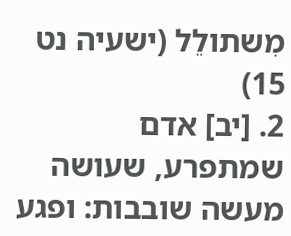מִשתולֵל (ישעיה נט 15)
2. [יב] אדם שמתפרע, שעושה מעשה שובבות: ופגע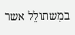במִשתולֵל אשר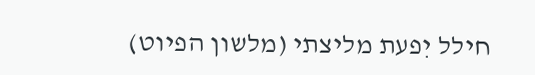חילל יִפעת מליצתי (מלשון הפיוט)